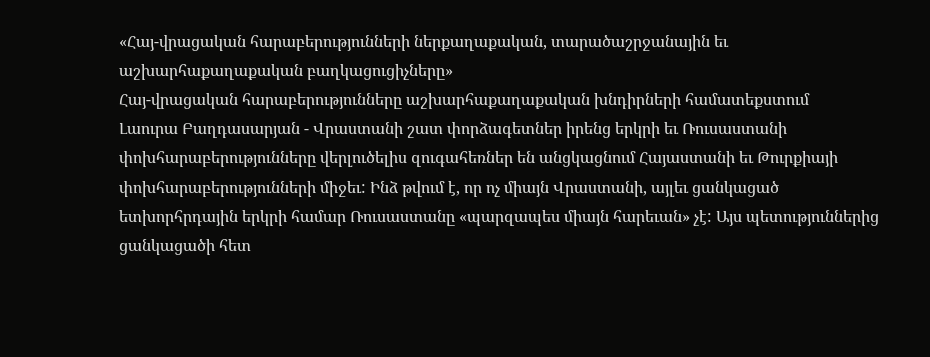«Հայ-վրացական հարաբերությունների ներքաղաքական, տարածաշրջանային եւ աշխարհաքաղաքական բաղկացուցիչները»
Հայ-վրացական հարաբերությունները աշխարհաքաղաքական խնդիրների համատեքստում
Լաուրա Բաղդասարյան - Վրաստանի շատ փորձագետներ իրենց երկրի եւ Ռուսաստանի փոխհարաբերությունները վերլուծելիս զուգահեռներ են անցկացնում Հայաստանի եւ Թուրքիայի փոխհարաբերությունների միջեւ: Ինձ թվում է, որ ոչ միայն Վրաստանի, այլեւ ցանկացած ետխորհրդային երկրի համար Ռուսաստանը «պարզապես միայն հարեւան» չէ: Այս պետություններից ցանկացածի հետ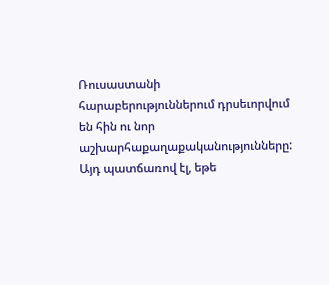Ռուսաստանի հարաբերություններում դրսեւորվում են հին ու նոր աշխարհաքաղաքականությունները: Այդ պատճառով էլ, եթե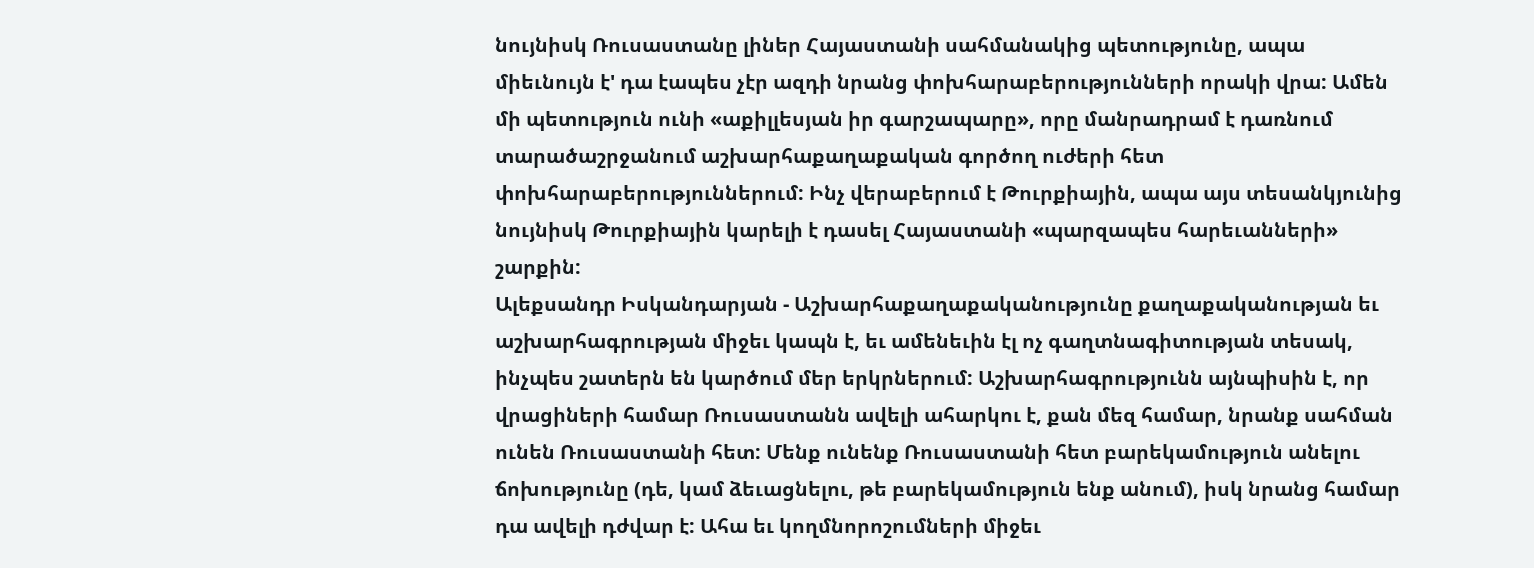նույնիսկ Ռուսաստանը լիներ Հայաստանի սահմանակից պետությունը, ապա միեւնույն է' դա էապես չէր ազդի նրանց փոխհարաբերությունների որակի վրա: Ամեն մի պետություն ունի «աքիլլեսյան իր գարշապարը», որը մանրադրամ է դառնում տարածաշրջանում աշխարհաքաղաքական գործող ուժերի հետ փոխհարաբերություններում: Ինչ վերաբերում է Թուրքիային, ապա այս տեսանկյունից նույնիսկ Թուրքիային կարելի է դասել Հայաստանի «պարզապես հարեւանների» շարքին:
Ալեքսանդր Իսկանդարյան - Աշխարհաքաղաքականությունը քաղաքականության եւ աշխարհագրության միջեւ կապն է, եւ ամենեւին էլ ոչ գաղտնագիտության տեսակ, ինչպես շատերն են կարծում մեր երկրներում: Աշխարհագրությունն այնպիսին է, որ վրացիների համար Ռուսաստանն ավելի ահարկու է, քան մեզ համար, նրանք սահման ունեն Ռուսաստանի հետ: Մենք ունենք Ռուսաստանի հետ բարեկամություն անելու ճոխությունը (դե, կամ ձեւացնելու, թե բարեկամություն ենք անում), իսկ նրանց համար դա ավելի դժվար է: Ահա եւ կողմնորոշումների միջեւ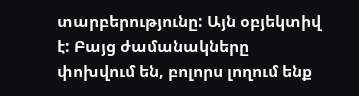տարբերությունը: Այն օբյեկտիվ է: Բայց ժամանակները փոխվում են, բոլորս լողում ենք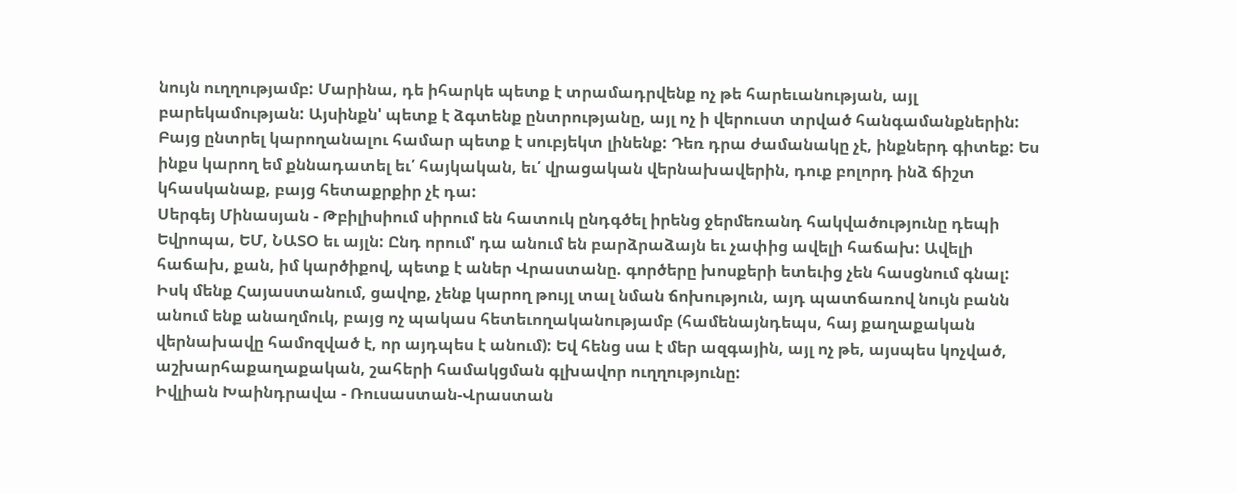նույն ուղղությամբ: Մարինա, դե իհարկե պետք է տրամադրվենք ոչ թե հարեւանության, այլ բարեկամության: Այսինքն' պետք է ձգտենք ընտրությանը, այլ ոչ ի վերուստ տրված հանգամանքներին: Բայց ընտրել կարողանալու համար պետք է սուբյեկտ լինենք: Դեռ դրա ժամանակը չէ, ինքներդ գիտեք: Ես ինքս կարող եմ քննադատել եւ՛ հայկական, եւ՛ վրացական վերնախավերին, դուք բոլորդ ինձ ճիշտ կհասկանաք, բայց հետաքրքիր չէ դա:
Սերգեյ Մինասյան - Թբիլիսիում սիրում են հատուկ ընդգծել իրենց ջերմեռանդ հակվածությունը դեպի Եվրոպա, ԵՄ, ՆԱՏՕ եւ այլն: Ընդ որում' դա անում են բարձրաձայն եւ չափից ավելի հաճախ: Ավելի հաճախ, քան, իմ կարծիքով, պետք է աներ Վրաստանը. գործերը խոսքերի ետեւից չեն հասցնում գնալ: Իսկ մենք Հայաստանում, ցավոք, չենք կարող թույլ տալ նման ճոխություն, այդ պատճառով նույն բանն անում ենք անաղմուկ, բայց ոչ պակաս հետեւողականությամբ (համենայնդեպս, հայ քաղաքական վերնախավը համոզված է, որ այդպես է անում): Եվ հենց սա է մեր ազգային, այլ ոչ թե, այսպես կոչված, աշխարհաքաղաքական, շահերի համակցման գլխավոր ուղղությունը:
Իվլիան Խաինդրավա - Ռուսաստան-Վրաստան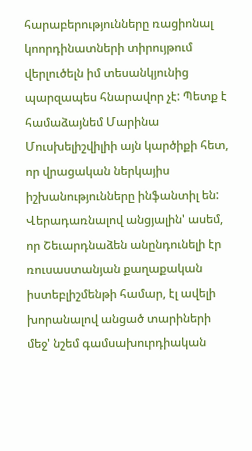հարաբերությունները ռացիոնալ կոորդինատների տիրույթում վերլուծելն իմ տեսանկյունից պարզապես հնարավոր չէ: Պետք է համաձայնեմ Մարինա Մուսխելիշվիլիի այն կարծիքի հետ, որ վրացական ներկայիս իշխանությունները ինֆանտիլ են: Վերադառնալով անցյալին' ասեմ, որ Շեւարդնաձեն անընդունելի էր ռուսաստանյան քաղաքական իստեբլիշմենթի համար, էլ ավելի խորանալով անցած տարիների մեջ' նշեմ գամսախուրդիական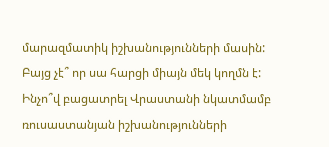մարազմատիկ իշխանությունների մասին: Բայց չէ՞ որ սա հարցի միայն մեկ կողմն է: Ինչո՞վ բացատրել Վրաստանի նկատմամբ ռուսաստանյան իշխանությունների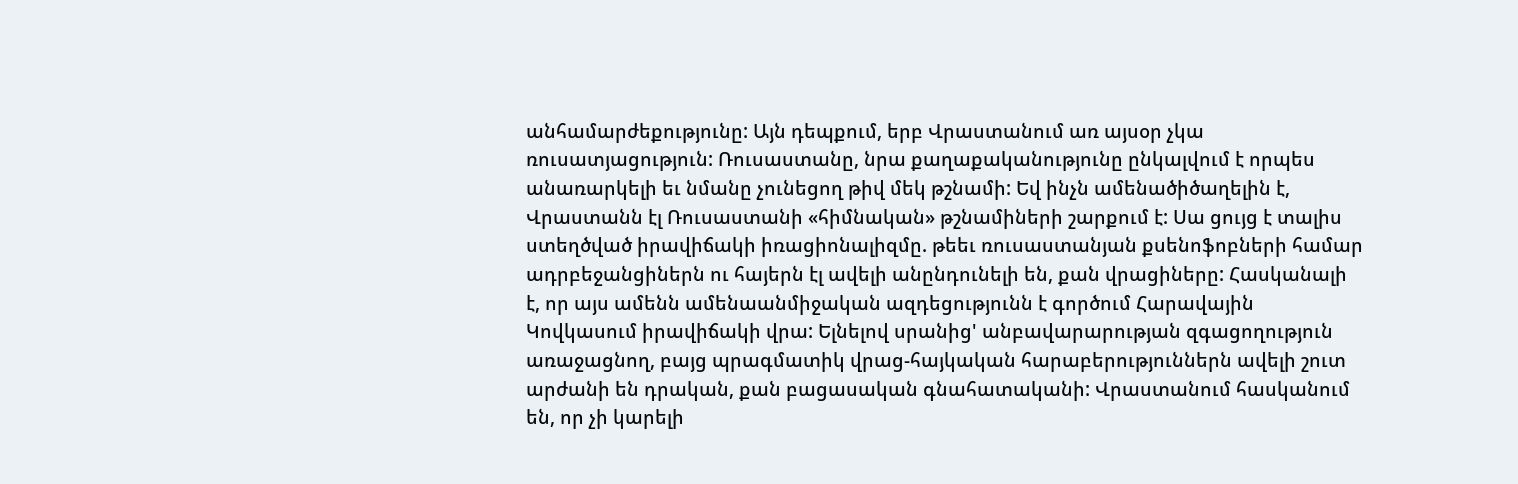անհամարժեքությունը: Այն դեպքում, երբ Վրաստանում առ այսօր չկա ռուսատյացություն: Ռուսաստանը, նրա քաղաքականությունը ընկալվում է որպես անառարկելի եւ նմանը չունեցող թիվ մեկ թշնամի: Եվ ինչն ամենածիծաղելին է, Վրաստանն էլ Ռուսաստանի «հիմնական» թշնամիների շարքում է: Սա ցույց է տալիս ստեղծված իրավիճակի իռացիոնալիզմը. թեեւ ռուսաստանյան քսենոֆոբների համար ադրբեջանցիներն ու հայերն էլ ավելի անընդունելի են, քան վրացիները: Հասկանալի է, որ այս ամենն ամենաանմիջական ազդեցությունն է գործում Հարավային Կովկասում իրավիճակի վրա: Ելնելով սրանից' անբավարարության զգացողություն առաջացնող, բայց պրագմատիկ վրաց-հայկական հարաբերություններն ավելի շուտ արժանի են դրական, քան բացասական գնահատականի: Վրաստանում հասկանում են, որ չի կարելի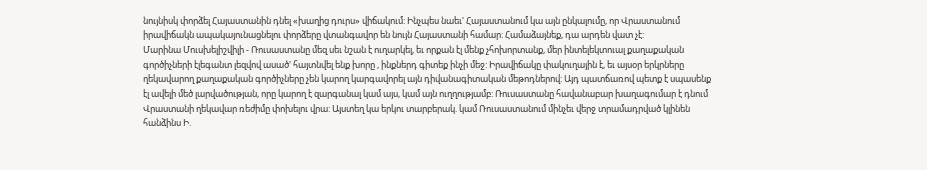նույնիսկ փորձել Հայաստանին դնել «խաղից դուրս» վիճակում: Ինչպես նաեւ' Հայաստանում կա այն ընկալումը, որ Վրաստանում իրավիճակն ապակայունացնելու փորձերը վտանգավոր են նույն Հայաստանի համար: Համաձայնեք, դա արդեն վատ չէ:
Մարինա Մուսխելիշվիլի - Ռուսաստանը մեզ սեւ նշան է ուղարկել, եւ որքան էլ մենք չհոխորտանք, մեր ինտելեկտուալ քաղաքական գործիչների էլեգանտ լեզվով ասած' հայտնվել ենք խորը , ինքներդ գիտեք ինչի մեջ: Իրավիճակը փակուղային է, եւ այսօր երկրները ղեկավարող քաղաքական գործիչները չեն կարող կարգավորել այն դիվանագիտական մեթոդներով: Այդ պատճառով պետք է սպասենք էլ ավելի մեծ լարվածության, որը կարող է զարգանալ կամ այս, կամ այն ուղղությամբ: Ռուսաստանը հավանաբար խաղագումար է դնում Վրաստանի ղեկավար ռեժիմը փոխելու վրա: Այստեղ կա երկու տարբերակ. կամ Ռուսաստանում մինչեւ վերջ տրամադրված կլինեն հանձինս Ի.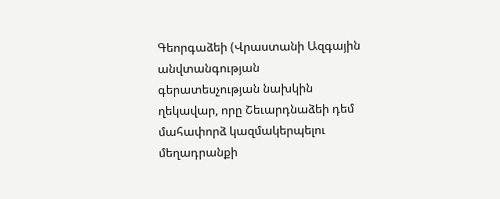Գեորգաձեի (Վրաստանի Ազգային անվտանգության գերատեսչության նախկին ղեկավար, որը Շեւարդնաձեի դեմ մահափորձ կազմակերպելու մեղադրանքի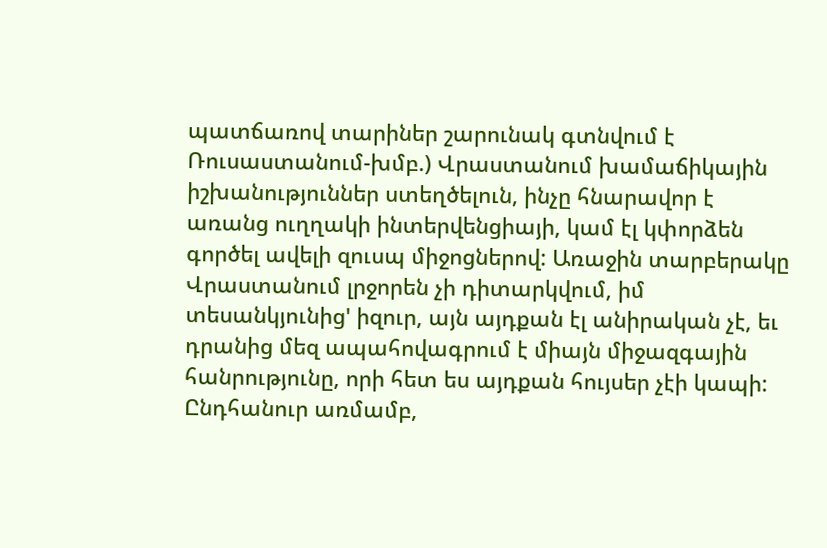պատճառով տարիներ շարունակ գտնվում է Ռուսաստանում-խմբ.) Վրաստանում խամաճիկային իշխանություններ ստեղծելուն, ինչը հնարավոր է առանց ուղղակի ինտերվենցիայի, կամ էլ կփորձեն գործել ավելի զուսպ միջոցներով: Առաջին տարբերակը Վրաստանում լրջորեն չի դիտարկվում, իմ տեսանկյունից' իզուր, այն այդքան էլ անիրական չէ, եւ դրանից մեզ ապահովագրում է միայն միջազգային հանրությունը, որի հետ ես այդքան հույսեր չէի կապի: Ընդհանուր առմամբ,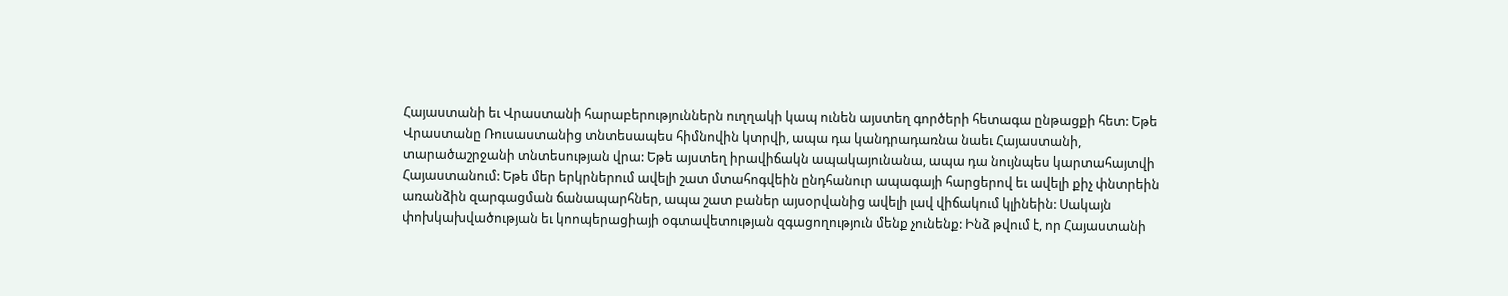Հայաստանի եւ Վրաստանի հարաբերություններն ուղղակի կապ ունեն այստեղ գործերի հետագա ընթացքի հետ: Եթե Վրաստանը Ռուսաստանից տնտեսապես հիմնովին կտրվի, ապա դա կանդրադառնա նաեւ Հայաստանի, տարածաշրջանի տնտեսության վրա: Եթե այստեղ իրավիճակն ապակայունանա, ապա դա նույնպես կարտահայտվի Հայաստանում: Եթե մեր երկրներում ավելի շատ մտահոգվեին ընդհանուր ապագայի հարցերով եւ ավելի քիչ փնտրեին առանձին զարգացման ճանապարհներ, ապա շատ բաներ այսօրվանից ավելի լավ վիճակում կլինեին: Սակայն փոխկախվածության եւ կոոպերացիայի օգտավետության զգացողություն մենք չունենք: Ինձ թվում է, որ Հայաստանի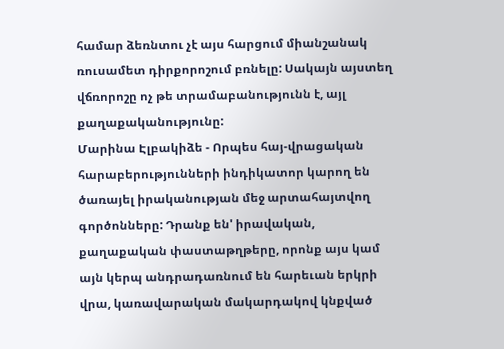համար ձեռնտու չէ այս հարցում միանշանակ ռուսամետ դիրքորոշում բռնելը: Սակայն այստեղ վճռորոշը ոչ թե տրամաբանությունն է, այլ քաղաքականությունը:
Մարինա Էլբակիձե - Որպես հայ-վրացական հարաբերությունների ինդիկատոր կարող են ծառայել իրականության մեջ արտահայտվող գործոնները: Դրանք են' իրավական, քաղաքական փաստաթղթերը, որոնք այս կամ այն կերպ անդրադառնում են հարեւան երկրի վրա, կառավարական մակարդակով կնքված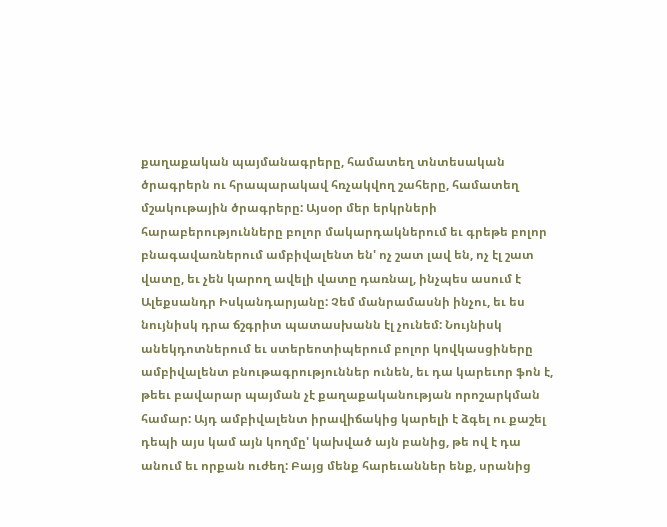քաղաքական պայմանագրերը, համատեղ տնտեսական ծրագրերն ու հրապարակավ հռչակվող շահերը, համատեղ մշակութային ծրագրերը: Այսօր մեր երկրների հարաբերությունները բոլոր մակարդակներում եւ գրեթե բոլոր բնագավառներում ամբիվալենտ են' ոչ շատ լավ են, ոչ էլ շատ վատը, եւ չեն կարող ավելի վատը դառնալ, ինչպես ասում է Ալեքսանդր Իսկանդարյանը: Չեմ մանրամասնի ինչու, եւ ես նույնիսկ դրա ճշգրիտ պատասխանն էլ չունեմ: Նույնիսկ անեկդոտներում եւ ստերեոտիպերում բոլոր կովկասցիները ամբիվալենտ բնութագրություններ ունեն, եւ դա կարեւոր ֆոն է, թեեւ բավարար պայման չէ քաղաքականության որոշարկման համար: Այդ ամբիվալենտ իրավիճակից կարելի է ձգել ու քաշել դեպի այս կամ այն կողմը' կախված այն բանից, թե ով է դա անում եւ որքան ուժեղ: Բայց մենք հարեւաններ ենք, սրանից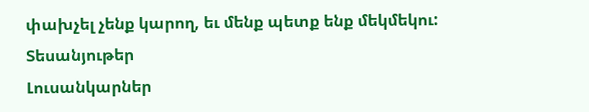փախչել չենք կարող, եւ մենք պետք ենք մեկմեկու:
Տեսանյութեր
Լուսանկարներ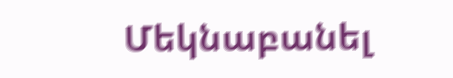Մեկնաբանել